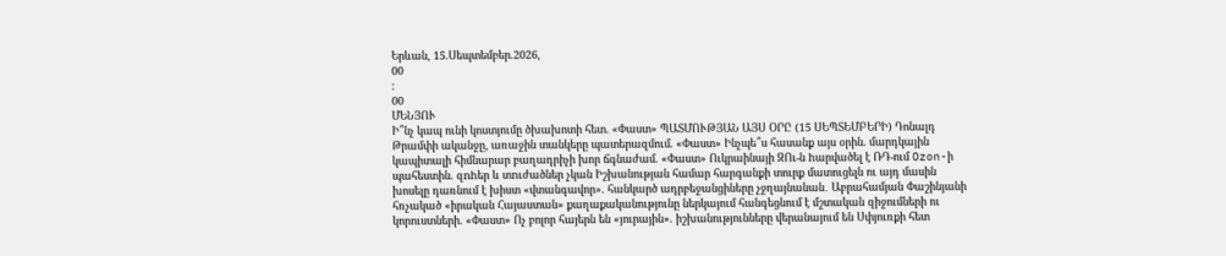Երևան, 15.Սեպտեմբեր.2026,
00
:
00
ՄԵՆՅՈՒ
Ի՞նչ կապ ունի կոստյումը ծխախոտի հետ. «Փաստ» ՊԱՏՄՈՒԹՅԱՆ ԱՅՍ ՕՐԸ (15 ՍԵՊՏԵՄԲԵՐԻ) Դոնալդ Թրամփի ականջը, առաջին տանկերը պատերազմում. «Փաստ» Ինչպե՞ս հասանք այս օրին. մարդկային կապիտալի հիմնարար բաղադրիչի խոր ճգնաժամ. «Փաստ» Ուկրաինայի ԶՈւ-ն hարվածել է ՌԴ-ում Ozon-ի պահեստին. զnhեր և տnւժածներ չկան Իշխանության համար հարգանքի տուրք մատուցելն ու այդ մասին խոսելը դառնում է խիստ «վտանգավոր». հանկարծ ադրբեջանցիները չջղայնանան․ Աբրահամյան Փաշինյանի հռչակած «իրական Հայաստան» քաղաքականությունը ներկայում հանգեցնում է մշտական զիջումների ու կորուստների. «Փաստ» Ոչ բոլոր հայերն են «յուրային». իշխանությունները վերանայում են Սփյուռքի հետ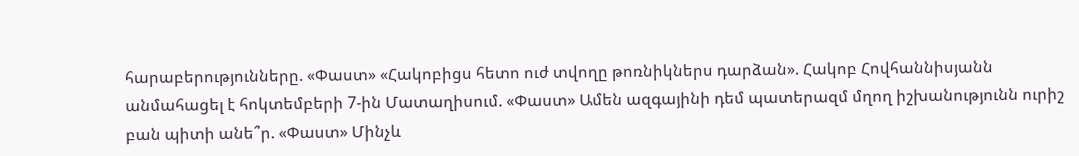հարաբերությունները. «Փաստ» «Հակոբիցս հետո ուժ տվողը թոռնիկներս դարձան». Հակոբ Հովհաննիսյանն անմահացել է հոկտեմբերի 7-ին Մատաղիսում. «Փաստ» Ամեն ազգայինի դեմ պատերազմ մղող իշխանությունն ուրիշ բան պիտի անե՞ր. «Փաստ» Մինչև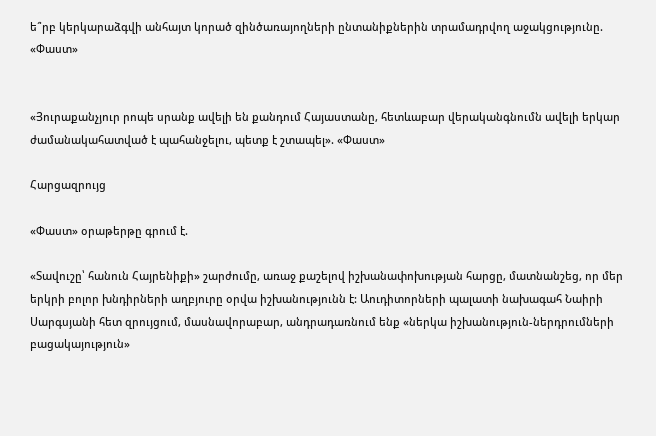ե՞րբ կերկարաձգվի անհայտ կորած զինծառայողների ընտանիքներին տրամադրվող աջակցությունը. «Փաստ»


«Յուրաքանչյուր րոպե սրանք ավելի են քանդում Հայաստանը, հետևաբար վերականգնումն ավելի երկար ժամանակահատված է պահանջելու, պետք է շտապել». «Փաստ»

Հարցազրույց

«Փաստ» օրաթերթը գրում է.

«Տավուշը՝ հանուն Հայրենիքի» շարժումը, առաջ քաշելով իշխանափոխության հարցը, մատնանշեց, որ մեր երկրի բոլոր խնդիրների աղբյուրը օրվա իշխանությունն է: Աուդիտորների պալատի նախագահ Նաիրի Սարգսյանի հետ զրույցում, մասնավորաբար, անդրադառնում ենք «ներկա իշխանություն-ներդրումների բացակայություն»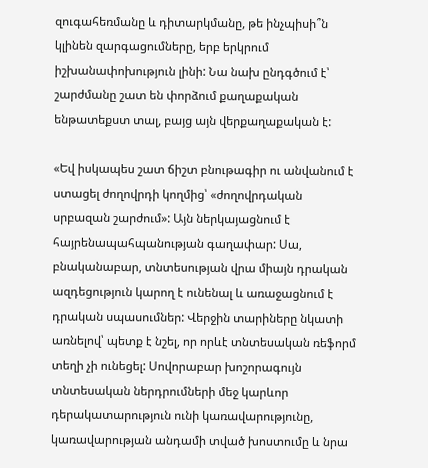զուգահեռմանը և դիտարկմանը, թե ինչպիսի՞ն կլինեն զարգացումները, երբ երկրում իշխանափոխություն լինի: Նա նախ ընդգծում է՝ շարժմանը շատ են փորձում քաղաքական ենթատեքստ տալ, բայց այն վերքաղաքական է:

«Եվ իսկապես շատ ճիշտ բնութագիր ու անվանում է ստացել ժողովրդի կողմից՝ «ժողովրդական սրբազան շարժում»: Այն ներկայացնում է հայրենապահպանության գաղափար: Սա, բնականաբար, տնտեսության վրա միայն դրական ազդեցություն կարող է ունենալ և առաջացնում է դրական սպասումներ: Վերջին տարիները նկատի առնելով՝ պետք է նշել, որ որևէ տնտեսական ռեֆորմ տեղի չի ունեցել: Սովորաբար խոշորագույն տնտեսական ներդրումների մեջ կարևոր դերակատարություն ունի կառավարությունը, կառավարության անդամի տված խոստումը և նրա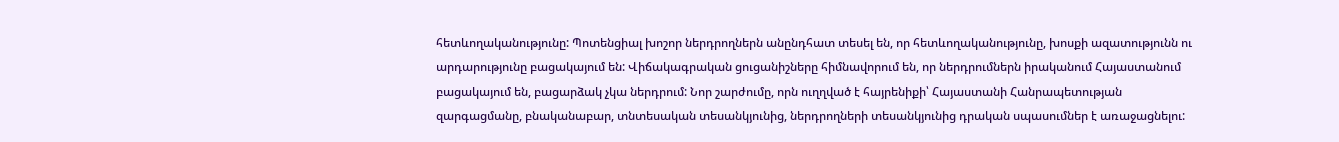հետևողականությունը: Պոտենցիալ խոշոր ներդրողներն անընդհատ տեսել են, որ հետևողականությունը, խոսքի ազատությունն ու արդարությունը բացակայում են: Վիճակագրական ցուցանիշները հիմնավորում են, որ ներդրումներն իրականում Հայաստանում բացակայում են, բացարձակ չկա ներդրում: Նոր շարժումը, որն ուղղված է հայրենիքի՝ Հայաստանի Հանրապետության զարգացմանը, բնականաբար, տնտեսական տեսանկյունից, ներդրողների տեսանկյունից դրական սպասումներ է առաջացնելու: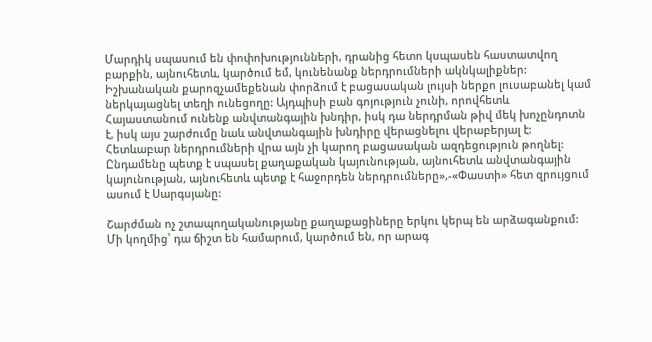Մարդիկ սպասում են փոփոխությունների, դրանից հետո կսպասեն հաստատվող բարքին, այնուհետև, կարծում եմ, կունենանք ներդրումների ակնկալիքներ: Իշխանական քարոզչամեքենան փորձում է բացասական լույսի ներքո լուսաբանել կամ ներկայացնել տեղի ունեցողը: Այդպիսի բան գոյություն չունի, որովհետև Հայաստանում ունենք անվտանգային խնդիր, իսկ դա ներդրման թիվ մեկ խոչընդոտն է, իսկ այս շարժումը նաև անվտանգային խնդիրը վերացնելու վերաբերյալ է: Հետևաբար ներդրումների վրա այն չի կարող բացասական ազդեցություն թողնել: Ընդամենը պետք է սպասել քաղաքական կայունության, այնուհետև անվտանգային կայունության, այնուհետև պետք է հաջորդեն ներդրումները»,-«Փաստի» հետ զրույցում ասում է Սարգսյանը:

Շարժման ոչ շտապողականությանը քաղաքացիները երկու կերպ են արձագանքում: Մի կողմից՝ դա ճիշտ են համարում, կարծում են, որ արագ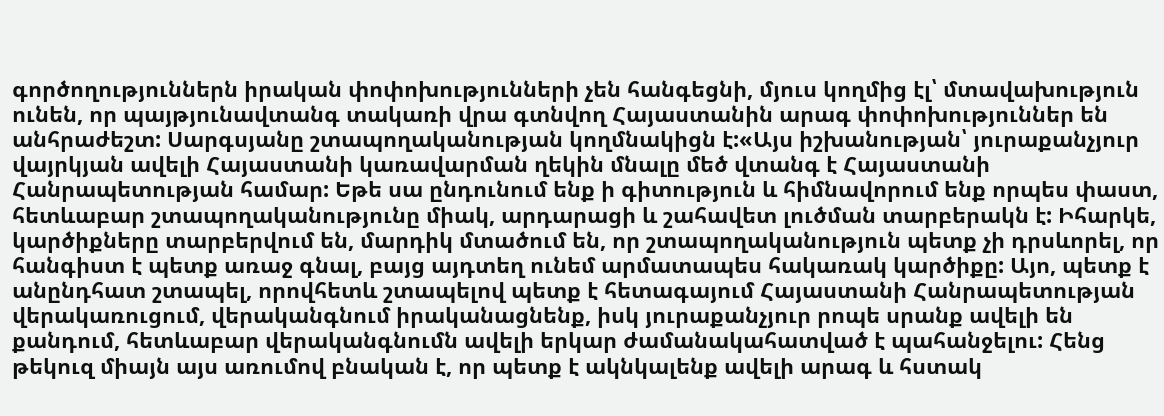գործողություններն իրական փոփոխությունների չեն հանգեցնի, մյուս կողմից էլ՝ մտավախություն ունեն, որ պայթյունավտանգ տակառի վրա գտնվող Հայաստանին արագ փոփոխություններ են անհրաժեշտ: Սարգսյանը շտապողականության կողմնակիցն է:«Այս իշխանության՝ յուրաքանչյուր վայրկյան ավելի Հայաստանի կառավարման ղեկին մնալը մեծ վտանգ է Հայաստանի Հանրապետության համար: Եթե սա ընդունում ենք ի գիտություն և հիմնավորում ենք որպես փաստ, հետևաբար շտապողականությունը միակ, արդարացի և շահավետ լուծման տարբերակն է: Իհարկե, կարծիքները տարբերվում են, մարդիկ մտածում են, որ շտապողականություն պետք չի դրսևորել, որ հանգիստ է պետք առաջ գնալ, բայց այդտեղ ունեմ արմատապես հակառակ կարծիքը: Այո, պետք է անընդհատ շտապել, որովհետև շտապելով պետք է հետագայում Հայաստանի Հանրապետության վերակառուցում, վերականգնում իրականացնենք, իսկ յուրաքանչյուր րոպե սրանք ավելի են քանդում, հետևաբար վերականգնումն ավելի երկար ժամանակահատված է պահանջելու: Հենց թեկուզ միայն այս առումով բնական է, որ պետք է ակնկալենք ավելի արագ և հստակ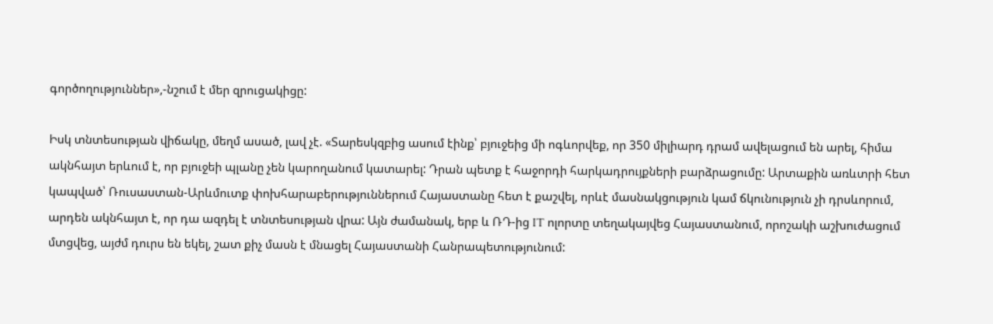գործողություններ»,-նշում է մեր զրուցակիցը:

Իսկ տնտեսության վիճակը, մեղմ ասած, լավ չէ. «Տարեսկզբից ասում էինք՝ բյուջեից մի ոգևորվեք, որ 350 միլիարդ դրամ ավելացում են արել, հիմա ակնհայտ երևում է, որ բյուջեի պլանը չեն կարողանում կատարել: Դրան պետք է հաջորդի հարկադրույքների բարձրացումը: Արտաքին առևտրի հետ կապված՝ Ռուսաստան-Արևմուտք փոխհարաբերություններում Հայաստանը հետ է քաշվել, որևէ մասնակցություն կամ ճկունություն չի դրսևորում, արդեն ակնհայտ է, որ դա ազդել է տնտեսության վրա: Այն ժամանակ, երբ և ՌԴ-ից IT ոլորտը տեղակայվեց Հայաստանում, որոշակի աշխուժացում մտցվեց, այժմ դուրս են եկել, շատ քիչ մասն է մնացել Հայաստանի Հանրապետությունում: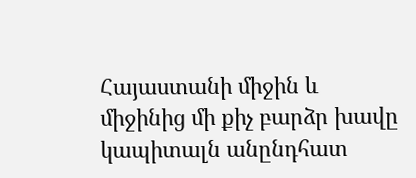Հայաստանի միջին և միջինից մի քիչ բարձր խավը կապիտալն անընդհատ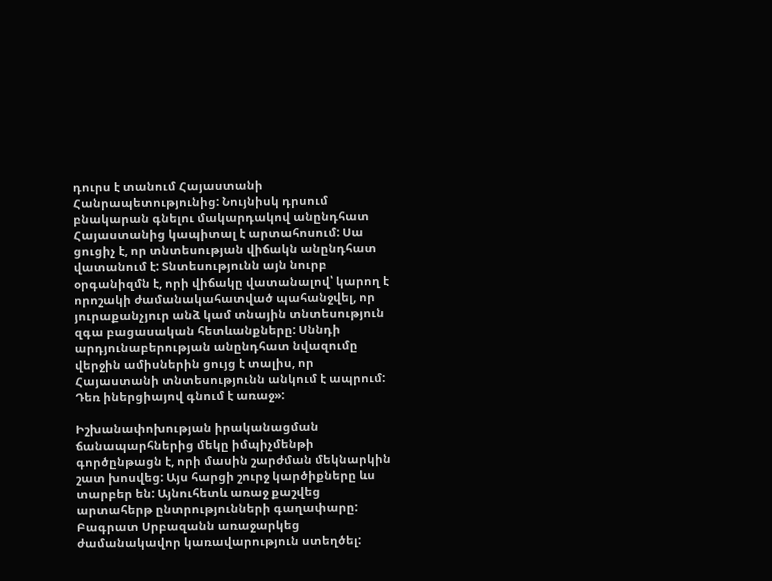դուրս է տանում Հայաստանի Հանրապետությունից: Նույնիսկ դրսում բնակարան գնելու մակարդակով անընդհատ Հայաստանից կապիտալ է արտահոսում: Սա ցուցիչ է, որ տնտեսության վիճակն անընդհատ վատանում է: Տնտեսությունն այն նուրբ օրգանիզմն է, որի վիճակը վատանալով՝ կարող է որոշակի ժամանակահատված պահանջվել, որ յուրաքանչյուր անձ կամ տնային տնտեսություն զգա բացասական հետևանքները: Սննդի արդյունաբերության անընդհատ նվազումը վերջին ամիսներին ցույց է տալիս, որ Հայաստանի տնտեսությունն անկում է ապրում: Դեռ իներցիայով գնում է առաջ»:

Իշխանափոխության իրականացման ճանապարհներից մեկը իմպիչմենթի գործընթացն է, որի մասին շարժման մեկնարկին շատ խոսվեց: Այս հարցի շուրջ կարծիքները ևս տարբեր են: Այնուհետև առաջ քաշվեց արտահերթ ընտրությունների գաղափարը: Բագրատ Սրբազանն առաջարկեց ժամանակավոր կառավարություն ստեղծել: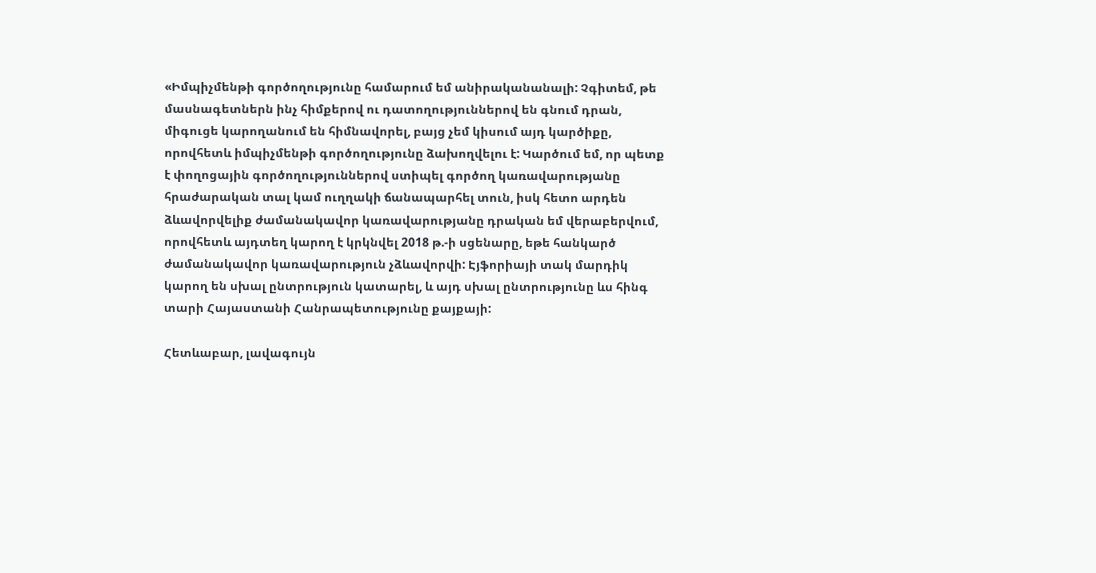«Իմպիչմենթի գործողությունը համարում եմ անիրականանալի: Չգիտեմ, թե մասնագետներն ինչ հիմքերով ու դատողություններով են գնում դրան, միգուցե կարողանում են հիմնավորել, բայց չեմ կիսում այդ կարծիքը, որովհետև իմպիչմենթի գործողությունը ձախողվելու է: Կարծում եմ, որ պետք է փողոցային գործողություններով ստիպել գործող կառավարությանը հրաժարական տալ կամ ուղղակի ճանապարհել տուն, իսկ հետո արդեն ձևավորվելիք ժամանակավոր կառավարությանը դրական եմ վերաբերվում, որովհետև այդտեղ կարող է կրկնվել 2018 թ.-ի սցենարը, եթե հանկարծ ժամանակավոր կառավարություն չձևավորվի: Էյֆորիայի տակ մարդիկ կարող են սխալ ընտրություն կատարել, և այդ սխալ ընտրությունը ևս հինգ տարի Հայաստանի Հանրապետությունը քայքայի:

Հետևաբար, լավագույն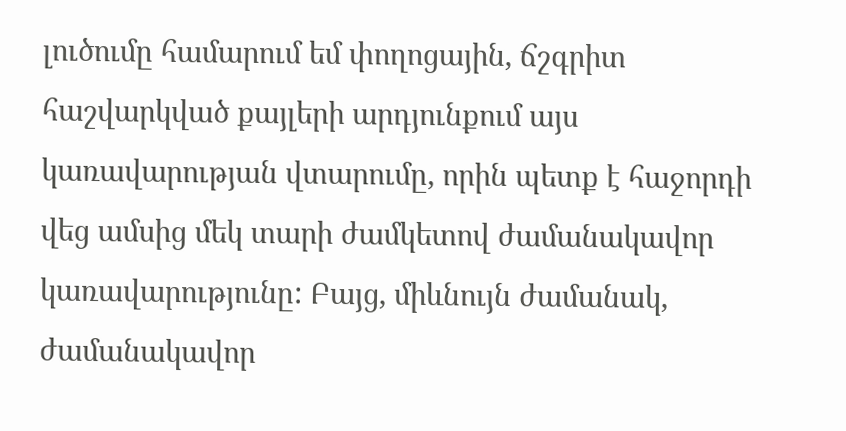լուծումը համարում եմ փողոցային, ճշգրիտ հաշվարկված քայլերի արդյունքում այս կառավարության վտարումը, որին պետք է հաջորդի վեց ամսից մեկ տարի ժամկետով ժամանակավոր կառավարությունը: Բայց, միևնույն ժամանակ, ժամանակավոր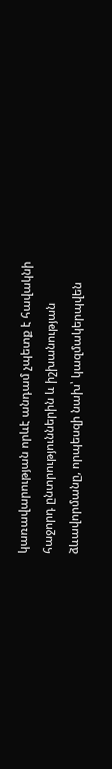կառավարության որևէ անդամ չպետք է հավակնի հաջորդ ընտրություններին և իշխանության ձևավորմանը, որպեսզի նախ՝ կազմակերպվեն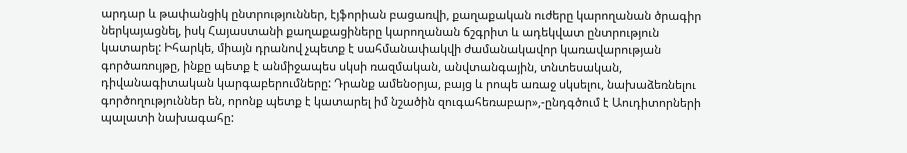արդար և թափանցիկ ընտրություններ, էյֆորիան բացառվի, քաղաքական ուժերը կարողանան ծրագիր ներկայացնել, իսկ Հայաստանի քաղաքացիները կարողանան ճշգրիտ և ադեկվատ ընտրություն կատարել: Իհարկե, միայն դրանով չպետք է սահմանափակվի ժամանակավոր կառավարության գործառույթը, ինքը պետք է անմիջապես սկսի ռազմական, անվտանգային, տնտեսական, դիվանագիտական կարգաբերումները: Դրանք ամենօրյա, բայց և րոպե առաջ սկսելու, նախաձեռնելու գործողություններ են, որոնք պետք է կատարել իմ նշածին զուգահեռաբար»,-ընդգծում է Աուդիտորների պալատի նախագահը: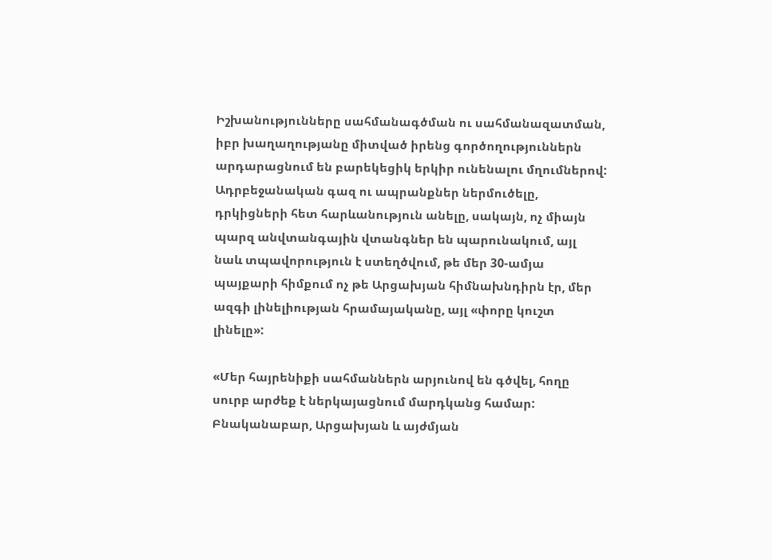Իշխանությունները սահմանագծման ու սահմանազատման, իբր խաղաղությանը միտված իրենց գործողություններն արդարացնում են բարեկեցիկ երկիր ունենալու մղումներով: Ադրբեջանական գազ ու ապրանքներ ներմուծելը, դրկիցների հետ հարևանություն անելը, սակայն, ոչ միայն պարզ անվտանգային վտանգներ են պարունակում, այլ նաև տպավորություն է ստեղծվում, թե մեր 30-ամյա պայքարի հիմքում ոչ թե Արցախյան հիմնախնդիրն էր, մեր ազգի լինելիության հրամայականը, այլ «փորը կուշտ լինելը»:

«Մեր հայրենիքի սահմաններն արյունով են գծվել, հողը սուրբ արժեք է ներկայացնում մարդկանց համար: Բնականաբար, Արցախյան և այժմյան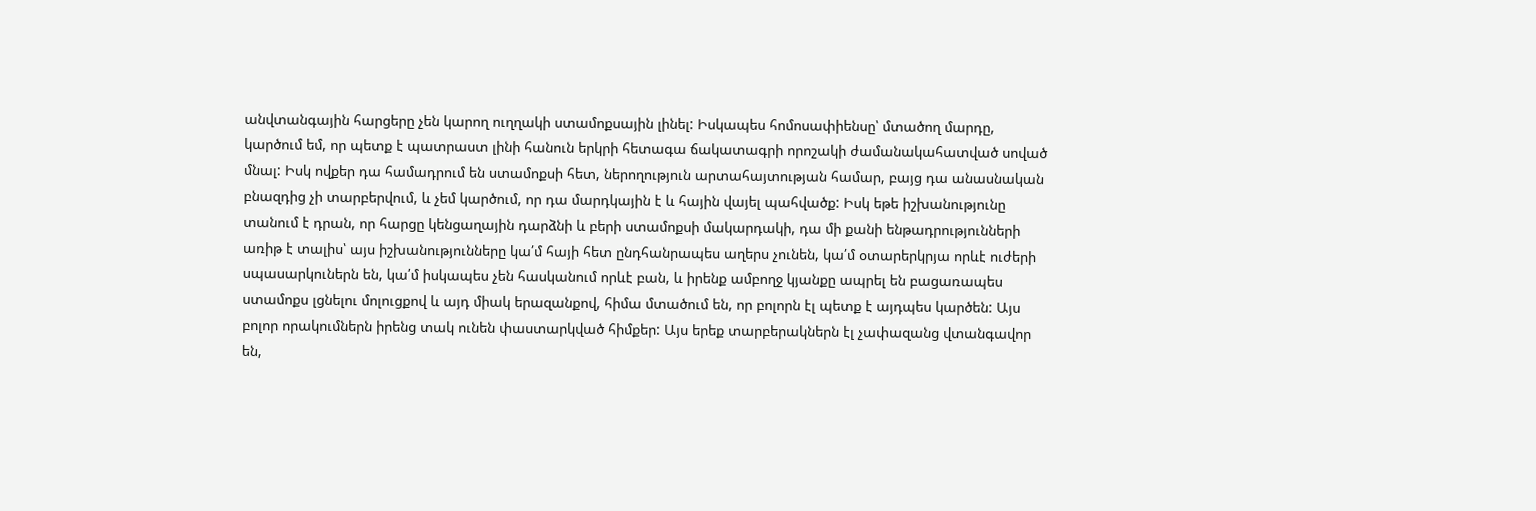անվտանգային հարցերը չեն կարող ուղղակի ստամոքսային լինել: Իսկապես հոմոսափիենսը՝ մտածող մարդը, կարծում եմ, որ պետք է պատրաստ լինի հանուն երկրի հետագա ճակատագրի որոշակի ժամանակահատված սոված մնալ: Իսկ ովքեր դա համադրում են ստամոքսի հետ, ներողություն արտահայտության համար, բայց դա անասնական բնազդից չի տարբերվում, և չեմ կարծում, որ դա մարդկային է և հային վայել պահվածք: Իսկ եթե իշխանությունը տանում է դրան, որ հարցը կենցաղային դարձնի և բերի ստամոքսի մակարդակի, դա մի քանի ենթադրությունների առիթ է տալիս՝ այս իշխանությունները կա՛մ հայի հետ ընդհանրապես աղերս չունեն, կա՛մ օտարերկրյա որևէ ուժերի սպասարկուներն են, կա՛մ իսկապես չեն հասկանում որևէ բան, և իրենք ամբողջ կյանքը ապրել են բացառապես ստամոքս լցնելու մոլուցքով և այդ միակ երազանքով, հիմա մտածում են, որ բոլորն էլ պետք է այդպես կարծեն: Այս բոլոր որակումներն իրենց տակ ունեն փաստարկված հիմքեր: Այս երեք տարբերակներն էլ չափազանց վտանգավոր են,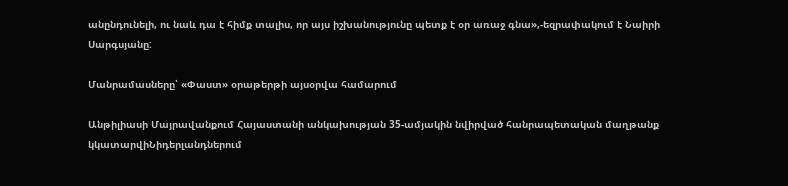անընդունելի, ու նաև դա է հիմք տալիս, որ այս իշխանությունը պետք է օր առաջ գնա»,-եզրափակում է Նաիրի Սարգսյանը:

Մանրամասները՝ «Փաստ» օրաթերթի այսօրվա համարում

Անթիլիասի Մայրավանքում Հայաստանի անկախության 35-ամյակին նվիրված հանրապետական մաղթանք կկատարվիՆիդերլանդներում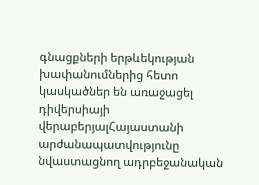գնացքների երթևեկության խափանումներից հետո կասկածներ են առաջացել դիվերսիայի վերաբերյալՀայաստանի արժանապատվությունը նվաստացնող ադրբեջանական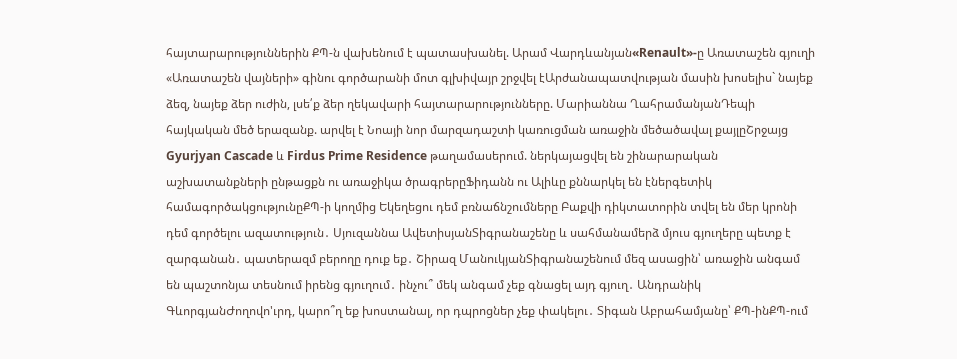հայտարարություններին ՔՊ-ն վախենում է պատասխանել. Արամ Վարդևանյան«Renault»-ը Առատաշեն գյուղի «Առատաշեն վայների» գինու գործարանի մոտ գլխիվայր շրջվել էԱրժանապատվության մասին խոսելիս` նայեք ձեզ, նայեք ձեր ուժին, լսե՛ք ձեր ղեկավարի հայտարարությունները. Մարիաննա ՂահրամանյանԴեպի հայկական մեծ երազանք. արվել է Նոայի նոր մարզադաշտի կառուցման առաջին մեծածավալ քայլըՇրջայց Gyurjyan Cascade և Firdus Prime Residence թաղամասերում. ներկայացվել են շինարարական աշխատանքների ընթացքն ու առաջիկա ծրագրերըՖիդանն ու Ալիևը քննարկել են էներգետիկ համագործակցությունըՔՊ-ի կողմից Եկեղեցու դեմ բռնաճնշումները Բաքվի դիկտատորին տվել են մեր կրոնի դեմ գործելու ազատություն․ Սյուզաննա ԱվետիսյանՏիգրանաշենը և սահմանամերձ մյուս գյուղերը պետք է զարգանան․ պատերազմ բերողը դուք եք․ Շիրազ ՄանուկյանՏիգրանաշենում մեզ ասացին՝ առաջին անգամ են պաշտոնյա տեսնում իրենց գյուղում․ ինչու՞ մեկ անգամ չեք գնացել այդ գյուղ․ Անդրանիկ ԳևորգյանԺողովո'ւրդ, կարո՞ղ եք խոստանալ, որ դպրոցներ չեք փակելու․ Տիգան Աբրահամյանը՝ ՔՊ-ինՔՊ-ում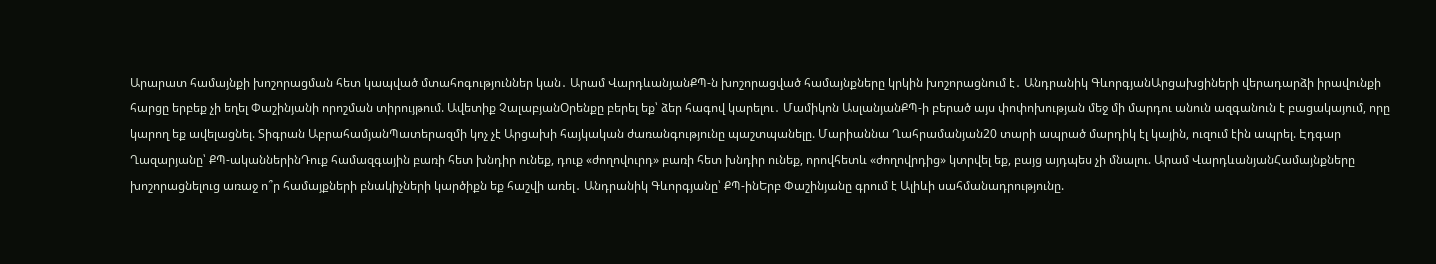Արարատ համայնքի խոշորացման հետ կապված մտահոգություններ կան․ Արամ ՎարդևանյանՔՊ-ն խոշորացված համայնքները կրկին խոշորացնում է․ Անդրանիկ ԳևորգյանԱրցախցիների վերադարձի իրավունքի հարցը երբեք չի եղել Փաշինյանի որոշման տիրույթում. Ավետիք ՉալաբյանՕրենքը բերել եք՝ ձեր հագով կարելու․ Մամիկոն ԱսլանյանՔՊ-ի բերած այս փոփոխության մեջ մի մարդու անուն ազգանուն է բացակայում, որը կարող եք ավելացնել. Տիգրան ԱբրահամյանՊատերազմի կոչ չէ Արցախի հայկական ժառանգությունը պաշտպանելը. Մարիաննա Ղահրամանյան20 տարի ապրած մարդիկ էլ կային, ուզում էին ապրել. Էդգար Ղազարյանը՝ ՔՊ-ականներինԴուք համազգային բառի հետ խնդիր ունեք, դուք «ժողովուրդ» բառի հետ խնդիր ունեք, որովհետև «ժողովրդից» կտրվել եք, բայց այդպես չի մնալու. Արամ ՎարդևանյանՀամայնքները խոշորացնելուց առաջ ո՞ր համայքների բնակիչների կարծիքն եք հաշվի առել․ Անդրանիկ Գևորգյանը՝ ՔՊ-ինԵրբ Փաշինյանը գրում է Ալիևի սահմանադրությունը.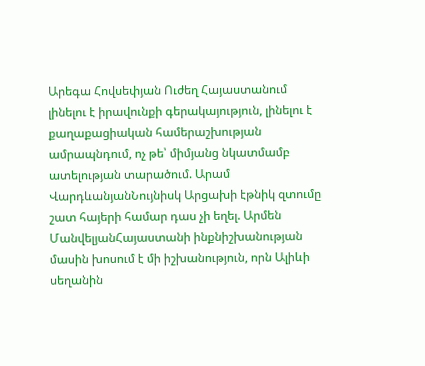Արեգա Հովսեփյան Ուժեղ Հայաստանում լինելու է իրավունքի գերակայություն, լինելու է քաղաքացիական համերաշխության ամրապնդում, ոչ թե՝ միմյանց նկատմամբ ատելության տարածում. Արամ ՎարդևանյանՆույնիսկ Արցախի էթնիկ զտումը շատ հայերի համար դաս չի եղել. Արմեն ՄանվելյանՀայաստանի ինքնիշխանության մասին խոսում է մի իշխանություն, որն Ալիևի սեղանին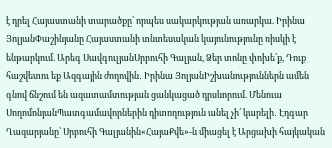է դրել Հայաստանի տարածքը՝ որպես սակարկության առարկա. Իրինա ՅոլյանՓաշինյանը Հայաստանի տնտեսական կայունությունը ռիսկի է ենթարկում. Արեգ ՍավգուլյանՍրբուհի Գալյան, Ձեր տոնը փոխե՛ք, Դուք հաշվետու եք Ազգային ժողովին․ Իրինա ՅոլյանԻշխանություններն ամեն գնով ճնշում են ազատամտության ցանկացած դրսևորում. Մենուա ՍողոմոնյանՊատգամավորներին դիտողություն անել չի՛ կարելի․ Էդգար Ղազարյանը՝ Սրբուհի Գալյանին«ՀայաՔվե»-ն միացել է Արցախի հայկական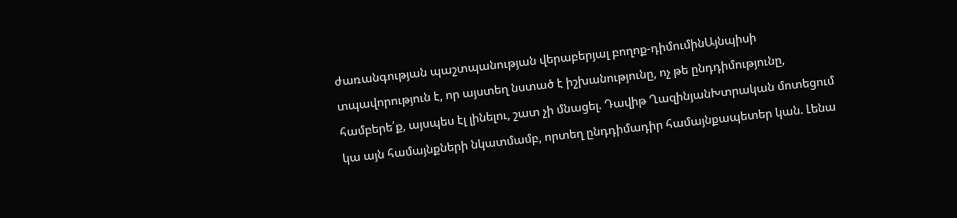ժառանգության պաշտպանության վերաբերյալ բողոք-դիմումինԱյնպիսի տպավորություն է, որ այստեղ նստած է իշխանությունը, ոչ թե ընդդիմությունը, համբերե՛ք, այսպես էլ լինելու, շատ չի մնացել. Դավիթ ՂազինյանԽտրական մոտեցում կա այն համայնքների նկատմամբ, որտեղ ընդդիմադիր համայնքապետեր կան. Լենա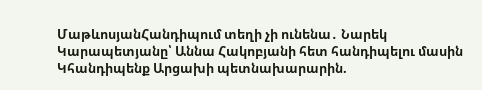ՄաթևոսյանՀանդիպում տեղի չի ունենա․ Նարեկ Կարապետյանը՝ Աննա Հակոբյանի հետ հանդիպելու մասին Կհանդիպենք Արցախի պետնախարարին.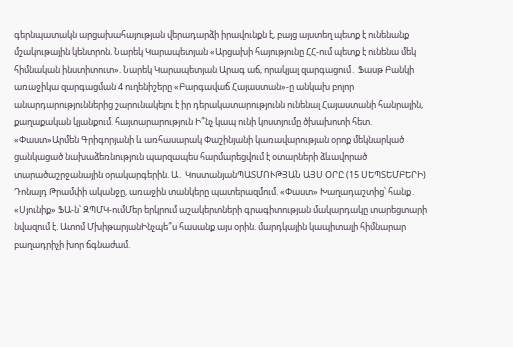գերնպատակն արցախահայության վերադարձի իրավունքն է, բայց այստեղ պետք է ունենանք մշակութային կենտրոն. Նարեկ Կարապետյան «Արցախի հայությունը ՀՀ-ում պետք է ունենա մեկ հիմնական ինստիտուտ». Նարեկ Կարապետյան Արագ աճ, որակյալ զարգացում․ Ֆասթ Բանկի առաջիկա զարգացման 4 ուղենիշերը «Բարգավաճ Հայաստան»-ը անկախ բոլոր անարդարություններից շարունակելու է իր դերակատարությունն ունենալ Հայաստանի հանրային, քաղաքական կյանքում. հայտարարություն Ի՞նչ կապ ունի կոստյումը ծխախոտի հետ. «Փաստ»Արմեն Գրիգորյանի և առհասարակ Փաշինյանի կառավարության օրոք մեկնարկած ցանկացած նախաձեռնություն պարզապես հարմարեցվում է օտարների ձևավորած տարածաշրջանային օրակարգերին. Ա․ ԿոստանյանՊԱՏՄՈՒԹՅԱՆ ԱՅՍ ՕՐԸ (15 ՍԵՊՏԵՄԲԵՐԻ) Դոնալդ Թրամփի ականջը, առաջին տանկերը պատերազմում. «Փաստ» Խաղադաշտից՝ հանք․ «Սյունիք» ՖԱ-ն՝ ԶՊՄԿ-ումՄեր երկրում աշակերտների գրագիտության մակարդակը տարեցտարի նվազում է. Ատոմ ՄխիթարյանԻնչպե՞ս հասանք այս օրին. մարդկային կապիտալի հիմնարար բաղադրիչի խոր ճգնաժամ.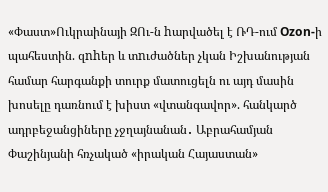«Փաստ»Ուկրաինայի ԶՈւ-ն hարվածել է ՌԴ-ում Ozon-ի պահեստին. զnhեր և տnւժածներ չկան Իշխանության համար հարգանքի տուրք մատուցելն ու այդ մասին խոսելը դառնում է խիստ «վտանգավոր». հանկարծ ադրբեջանցիները չջղայնանան․ Աբրահամյան Փաշինյանի հռչակած «իրական Հայաստան»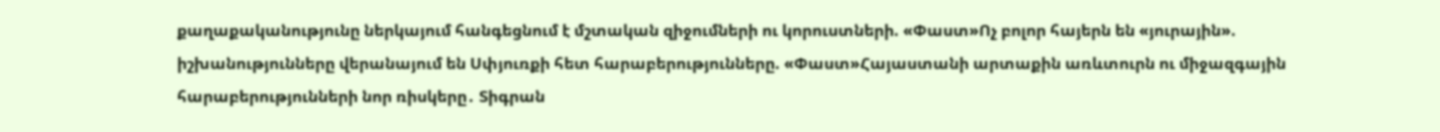քաղաքականությունը ներկայում հանգեցնում է մշտական զիջումների ու կորուստների. «Փաստ»Ոչ բոլոր հայերն են «յուրային». իշխանությունները վերանայում են Սփյուռքի հետ հարաբերությունները. «Փաստ»Հայաստանի արտաքին առևտուրն ու միջազգային հարաբերությունների նոր ռիսկերը․ Տիգրան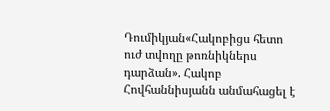Դումիկյան«Հակոբիցս հետո ուժ տվողը թոռնիկներս դարձան». Հակոբ Հովհաննիսյանն անմահացել է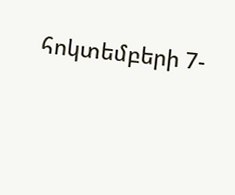հոկտեմբերի 7-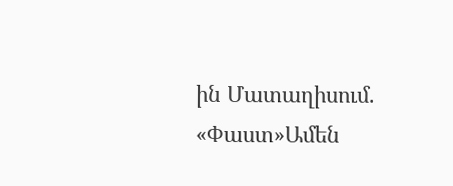ին Մատաղիսում. «Փաստ»Ամեն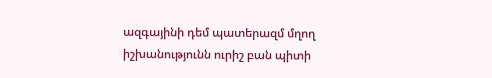ազգայինի դեմ պատերազմ մղող իշխանությունն ուրիշ բան պիտի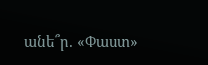անե՞ր. «Փաստ»